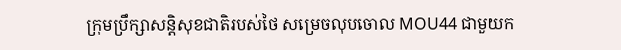ក្រុមប្រឹក្សាសន្តិសុខជាតិរបស់ថៃ សម្រេចលុបចោល MOU44 ជាមួយក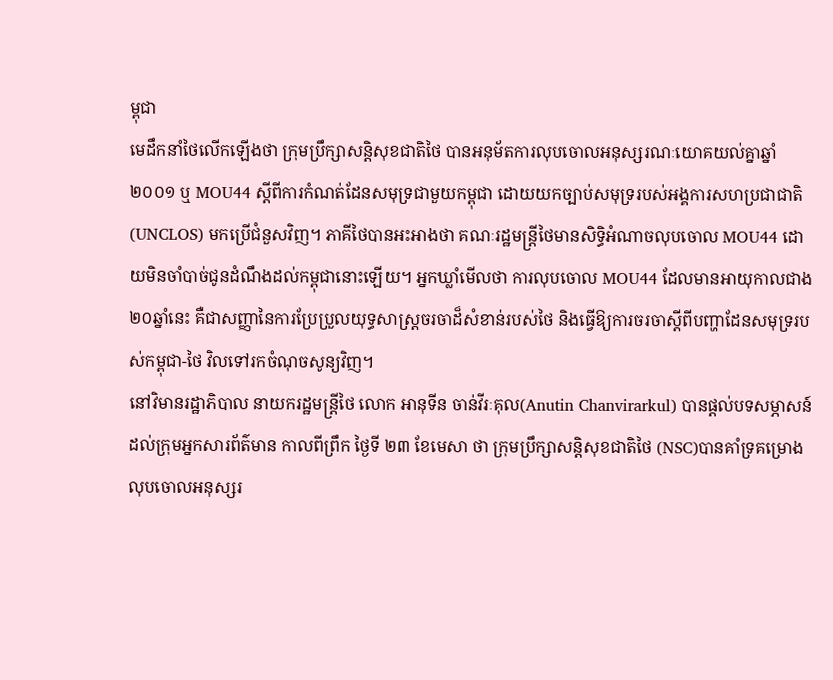ម្ពុជា
មេដឹកនាំថៃលើកឡើងថា ក្រុមប្រឹក្សាសន្តិសុខជាតិថៃ បានអនុម័តការលុបចោលអនុស្សរណៈយោគយល់គ្នាឆ្នាំ២០០១ ឬ MOU44 ស្ដីពីការកំណត់ដែនសមុទ្រជាមួយកម្ពុជា ដោយយកច្បាប់សមុទ្ររបស់អង្គការសហប្រជាជាតិ(UNCLOS) មកប្រើជំនួសវិញ។ ភាគីថៃបានអះអាងថា គណៈរដ្ឋមន្ត្រីថៃមានសិទ្ធិអំណាចលុបចោល MOU44 ដោយមិនចាំបាច់ជូនដំណឹងដល់កម្ពុជានោះឡើយ។ អ្នកឃ្លាំមើលថា ការលុបចោល MOU44 ដែលមានអាយុកាលជាង២០ឆ្នាំនេះ គឺជាសញ្ញានៃការប្រែប្រួលយុទ្ធសាស្ត្រចរចាដ៏សំខាន់របស់ថៃ និងធ្វើឱ្យការចរចាស្ដីពីបញ្ហាដែនសមុទ្ររបស់កម្ពុជា-ថៃ វិលទៅរកចំណុចសូន្យវិញ។
នៅវិមានរដ្ឋាភិបាល នាយករដ្ឋមន្ត្រីថៃ លោក អានុទីន ចាន់វីរៈគុល(Anutin Chanvirarkul) បានផ្ដល់បទសម្ភាសន៍ដល់ក្រុមអ្នកសារព័ត៌មាន កាលពីព្រឹក ថ្ងៃទី ២៣ ខែមេសា ថា ក្រុមប្រឹក្សាសន្តិសុខជាតិថៃ (NSC)បានគាំទ្រគម្រោងលុបចោលអនុស្សរ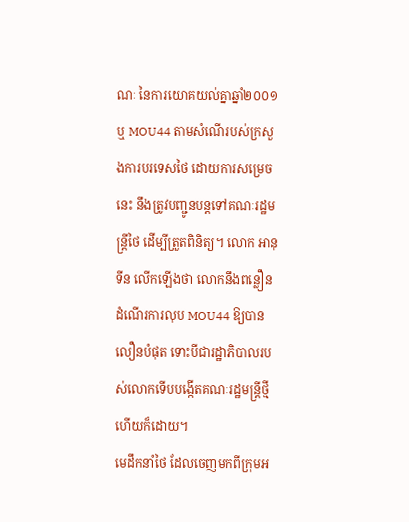ណៈ នៃការយោគយល់គ្នាឆ្នាំ២០០១ ឬ MOU44 តាមសំណើរបស់ក្រសួងការបរទេសថៃ ដោយការសម្រេចនេះ នឹងត្រូវបញ្ជូនបន្តទៅគណៈរដ្ឋមន្ត្រីថៃ ដើម្បីត្រួតពិនិត្យ។ លោក អានុទីន លើកឡើងថា លោកនឹងពន្លឿនដំណើរការលុប MOU44 ឱ្យបានលឿនបំផុត ទោះបីជារដ្ឋាភិបាលរបស់លោកទើបបង្កើតគណៈរដ្ឋមន្ត្រីថ្មីហើយក៏ដោយ។
មេដឹកនាំថៃ ដែលចេញមកពីក្រុមអ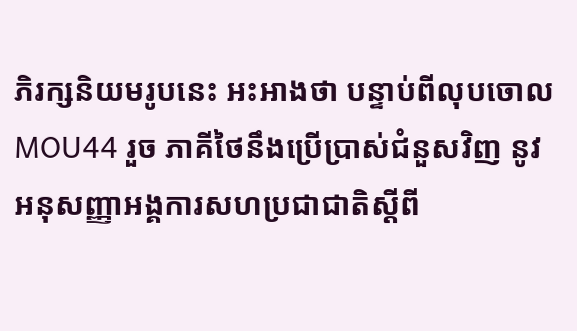ភិរក្សនិយមរូបនេះ អះអាងថា បន្ទាប់ពីលុបចោល MOU44 រួច ភាគីថៃនឹងប្រើប្រាស់ជំនួសវិញ នូវអនុសញ្ញាអង្គការសហប្រជាជាតិស្ដីពី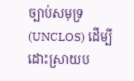ច្បាប់សមុទ្រ(UNCLOS) ដើម្បីដោះស្រាយប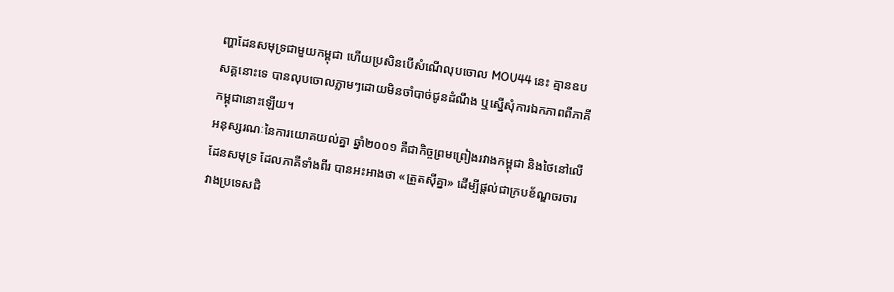ញ្ហាដែនសមុទ្រជាមួយកម្ពុជា ហើយប្រសិនបើសំណើលុបចោល MOU44 នេះ គ្មានឧបសគ្គនោះទេ បានលុបចោលភ្លាមៗដោយមិនចាំបាច់ជូនដំណឹង ឬស្នើសុំការឯកភាពពីភាគីកម្ពុជានោះឡើយ។
អនុស្សរណៈនៃការយោគយល់គ្នា ឆ្នាំ២០០១ គឺជាកិច្ចព្រមព្រៀងរវាងកម្ពុជា និងថៃនៅលើដែនសមុទ្រ ដែលភាគីទាំងពីរ បានអះអាងថា «ត្រួតស៊ីគ្នា» ដើម្បីផ្ដល់ជាក្របខ័ណ្ឌចរចារវាងប្រទេសជិ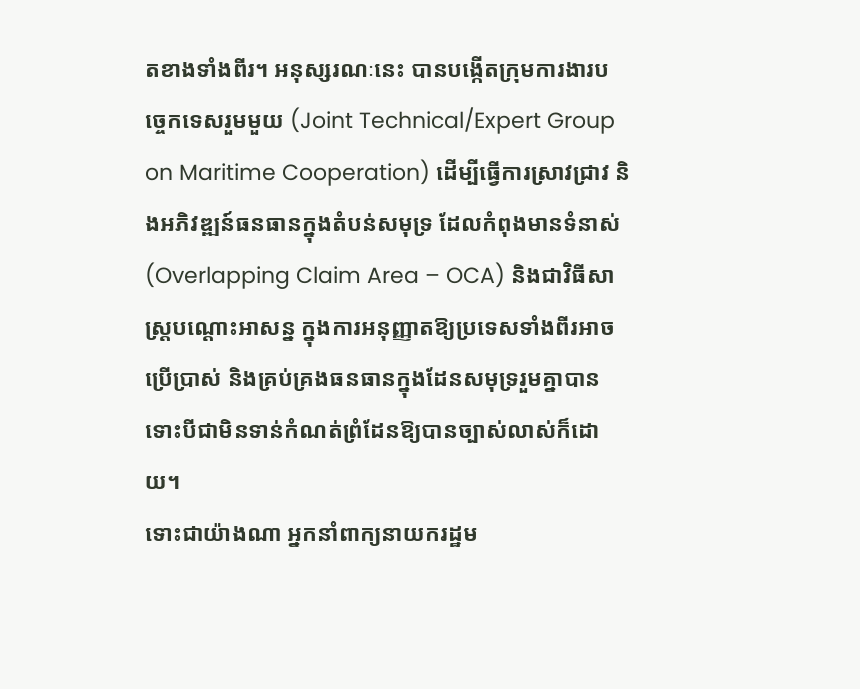តខាងទាំងពីរ។ អនុស្សរណៈនេះ បានបង្កើតក្រុមការងារបច្ចេកទេសរួមមួយ (Joint Technical/Expert Group on Maritime Cooperation) ដើម្បីធ្វើការស្រាវជ្រាវ និងអភិវឌ្ឍន៍ធនធានក្នុងតំបន់សមុទ្រ ដែលកំពុងមានទំនាស់ (Overlapping Claim Area – OCA) និងជាវិធីសាស្ត្របណ្ដោះអាសន្ន ក្នុងការអនុញ្ញាតឱ្យប្រទេសទាំងពីរអាចប្រើប្រាស់ និងគ្រប់គ្រងធនធានក្នុងដែនសមុទ្ររួមគ្នាបាន ទោះបីជាមិនទាន់កំណត់ព្រំដែនឱ្យបានច្បាស់លាស់ក៏ដោយ។
ទោះជាយ៉ាងណា អ្នកនាំពាក្យនាយករដ្ឋម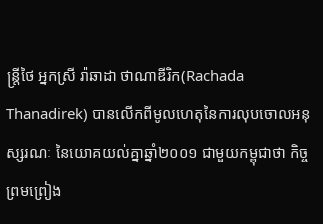ន្ត្រីថៃ អ្នកស្រី រ៉ាឆាដា ថាណាឌីរិក(Rachada Thanadirek) បានលើកពីមូលហេតុនៃការលុបចោលអនុស្សរណៈ នៃយោគយល់គ្នាឆ្នាំ២០០១ ជាមួយកម្ពុជាថា កិច្ចព្រមព្រៀង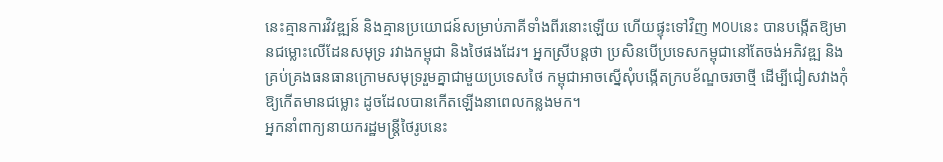នេះគ្មានការវិវឌ្ឍន៍ និងគ្មានប្រយោជន៍សម្រាប់ភាគីទាំងពីរនោះឡើយ ហើយផ្ទុះទៅវិញ MOUនេះ បានបង្កើតឱ្យមានជម្លោះលើដែនសមុទ្រ រវាងកម្ពុជា និងថៃផងដែរ។ អ្នកស្រីបន្តថា ប្រសិនបើប្រទេសកម្ពុជានៅតែចង់អភិវឌ្ឍ និងគ្រប់គ្រងធនធានក្រោមសមុទ្ររួមគ្នាជាមួយប្រទេសថៃ កម្ពុជាអាចស្នើសុំបង្កើតក្របខ័ណ្ឌចរចាថ្មី ដើម្បីជៀសវាងកុំឱ្យកើតមានជម្លោះ ដូចដែលបានកើតឡើងនាពេលកន្លងមក។
អ្នកនាំពាក្យនាយករដ្ឋមន្ត្រីថៃរូបនេះ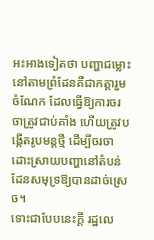អះអាងទៀតថា បញ្ហាជម្លោះនៅតាមព្រំដែនគឺជាកត្តារួមចំណែក ដែលធ្វើឱ្យការចរចាត្រូវជាប់គាំង ហើយត្រូវបង្កើតរូបមន្តថ្មី ដើម្បីចរចាដោះស្រាយបញ្ហានៅតំបន់ដែនសមុទ្រឱ្យបានដាច់ស្រេច។
ទោះជាបែបនេះក្ដី រដ្ឋលេ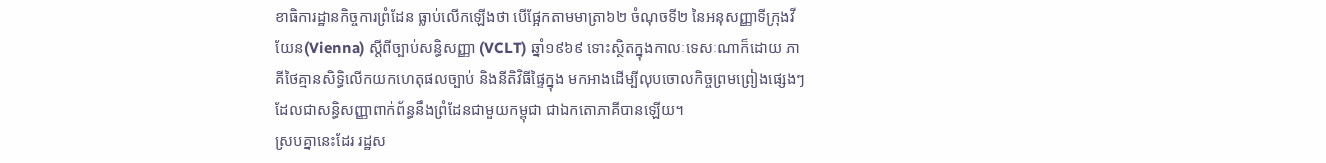ខាធិការដ្ឋានកិច្ចការព្រំដែន ធ្លាប់លើកឡើងថា បើផ្អែកតាមមាត្រា៦២ ចំណុចទី២ នៃអនុសញ្ញាទីក្រុងវីយែន(Vienna) ស្ដីពីច្បាប់សន្ធិសញ្ញា (VCLT) ឆ្នាំ១៩៦៩ ទោះស្ថិតក្នុងកាលៈទេសៈណាក៏ដោយ ភាគីថៃគ្មានសិទ្ធិលើកយកហេតុផលច្បាប់ និងនីតិវិធីផ្ទៃក្នុង មកអាងដើម្បីលុបចោលកិច្ចព្រមព្រៀងផ្សេងៗ ដែលជាសន្ធិសញ្ញាពាក់ព័ន្ធនឹងព្រំដែនជាមួយកម្ពុជា ជាឯកតោភាគីបានឡើយ។
ស្របគ្នានេះដែរ រដ្ឋស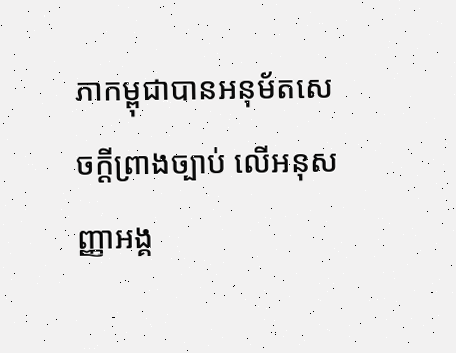ភាកម្ពុជាបានអនុម័តសេចក្ដីព្រាងច្បាប់ លើអនុសញ្ញាអង្គ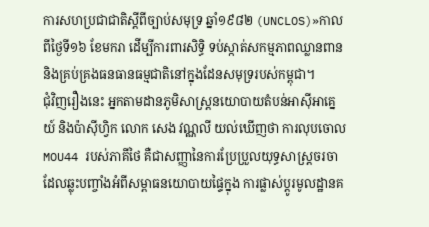ការសហប្រជាជាតិស្ដីពីច្បាប់សមុទ្រ ឆ្នាំ១៩៨២ (UNCLOS)»កាលពីថ្ងៃទី១៦ ខែមករា ដើម្បីការពារសិទ្ធិ ទប់ស្កាត់សកម្មភាពឈ្លានពាន និងគ្រប់គ្រងធនធានធម្មជាតិនៅក្នុងដែនសមុទ្ររបស់កម្ពុជា។
ជុំវិញរឿងនេះ អ្នកតាមដានភូមិសាស្ត្រនយោបាយតំបន់អាស៊ីអាគ្នេយ៍ និងប៉ាស៊ីហ្វិក លោក សេង វណ្ណលី យល់ឃើញថា ការលុបចោល MOU44 របស់ភាគីថៃ គឺជាសញ្ញានៃការប្រែប្រួលយុទ្ធសាស្ត្រចរចា ដែលឆ្លុះបញ្ចាំងអំពីសម្ពាធនយោបាយផ្ទៃក្នុង ការផ្លាស់ប្ដូរមូលដ្ឋានគ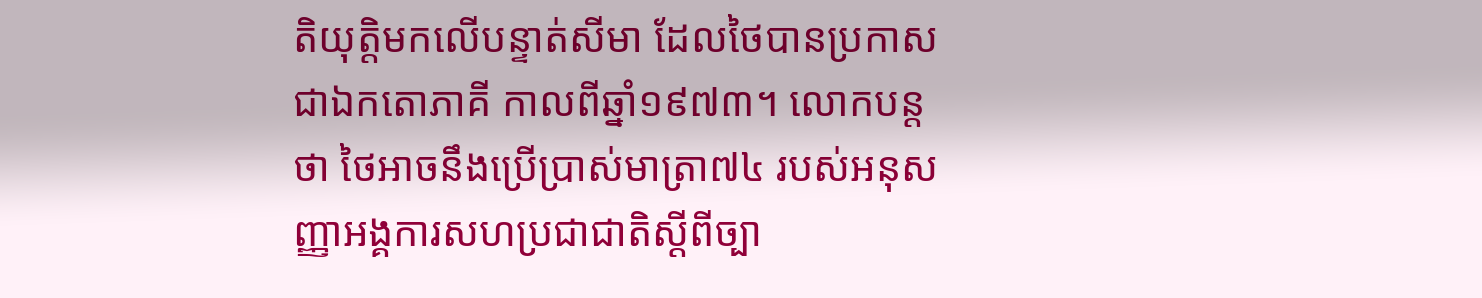តិយុត្តិមកលើបន្ទាត់សីមា ដែលថៃបានប្រកាសជាឯកតោភាគី កាលពីឆ្នាំ១៩៧៣។ លោកបន្តថា ថៃអាចនឹងប្រើប្រាស់មាត្រា៧៤ របស់អនុសញ្ញាអង្គការសហប្រជាជាតិស្ដីពីច្បា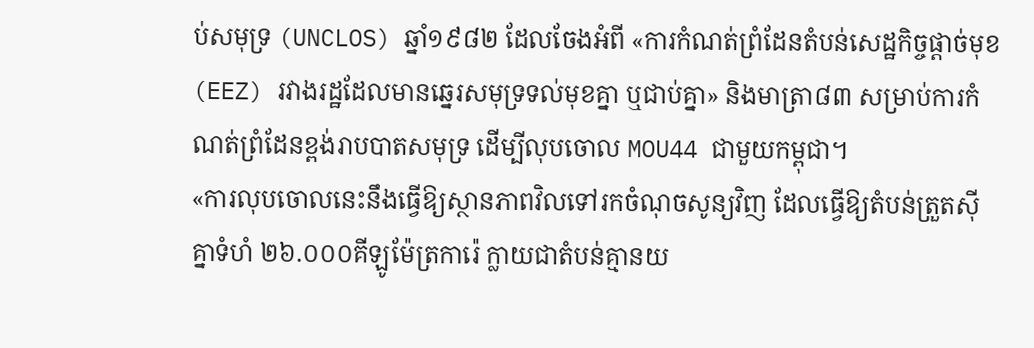ប់សមុទ្រ (UNCLOS) ឆ្នាំ១៩៨២ ដែលចែងអំពី «ការកំណត់ព្រំដែនតំបន់សេដ្ឋកិច្ចផ្ដាច់មុខ (EEZ) រវាងរដ្ឋដែលមានឆ្នេរសមុទ្រទល់មុខគ្នា ឬជាប់គ្នា» និងមាត្រា៨៣ សម្រាប់ការកំណត់ព្រំដែនខ្ពង់រាបបាតសមុទ្រ ដើម្បីលុបចោល MOU44 ជាមួយកម្ពុជា។
«ការលុបចោលនេះនឹងធ្វើឱ្យស្ថានភាពវិលទៅរកចំណុចសូន្យវិញ ដែលធ្វើឱ្យតំបន់ត្រួតស៊ីគ្នាទំហំ ២៦.០០០គីឡូម៉ែត្រការ៉េ ក្លាយជាតំបន់គ្មានយ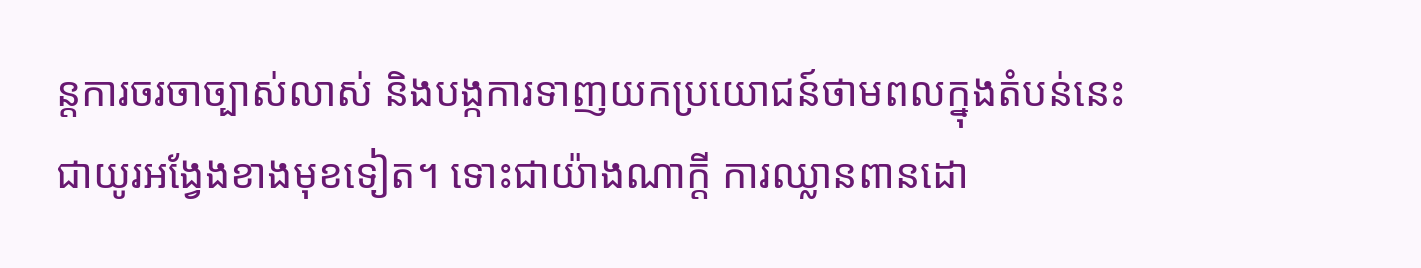ន្តការចរចាច្បាស់លាស់ និងបង្កការទាញយកប្រយោជន៍ថាមពលក្នុងតំបន់នេះជាយូរអង្វែងខាងមុខទៀត។ ទោះជាយ៉ាងណាក្ដី ការឈ្លានពានដោ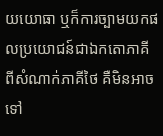យយោធា ឬក៏ការច្បាមយកផលប្រយោជន៍ជាឯកតោភាគី ពីសំណាក់ភាគីថៃ គឺមិនអាចទៅ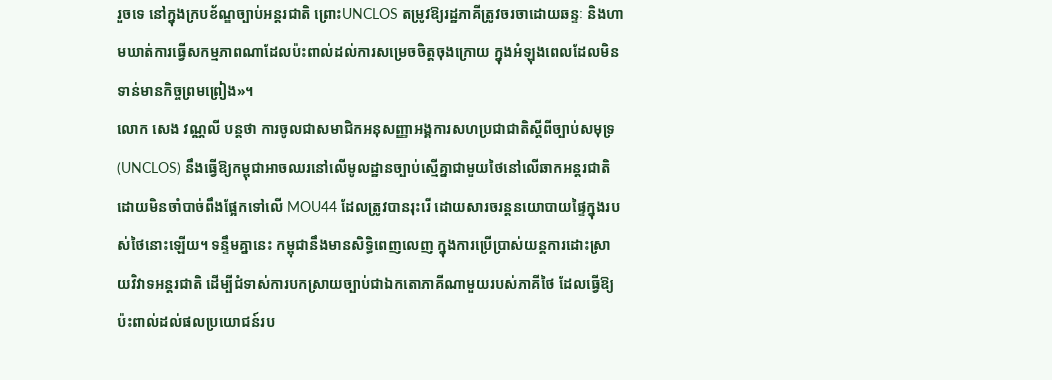រួចទេ នៅក្នុងក្របខ័ណ្ឌច្បាប់អន្តរជាតិ ព្រោះUNCLOS តម្រូវឱ្យរដ្ឋភាគីត្រូវចរចាដោយឆន្ទៈ និងហាមឃាត់ការធ្វើសកម្មភាពណាដែលប៉ះពាល់ដល់ការសម្រេចចិត្តចុងក្រោយ ក្នុងអំឡុងពេលដែលមិនទាន់មានកិច្ចព្រមព្រៀង»។
លោក សេង វណ្ណលី បន្តថា ការចូលជាសមាជិកអនុសញ្ញាអង្គការសហប្រជាជាតិស្ដីពីច្បាប់សមុទ្រ (UNCLOS) នឹងធ្វើឱ្យកម្ពុជាអាចឈរនៅលើមូលដ្ឋានច្បាប់ស្មើគ្នាជាមួយថៃនៅលើឆាកអន្តរជាតិ ដោយមិនចាំបាច់ពឹងផ្អែកទៅលើ MOU44 ដែលត្រូវបានរុះរើ ដោយសារចរន្តនយោបាយផ្ទៃក្នុងរបស់ថៃនោះឡើយ។ ទន្ទឹមគ្នានេះ កម្ពុជានឹងមានសិទ្ធិពេញលេញ ក្នុងការប្រើប្រាស់យន្តការដោះស្រាយវិវាទអន្តរជាតិ ដើម្បីជំទាស់ការបកស្រាយច្បាប់ជាឯកតោភាគីណាមួយរបស់ភាគីថៃ ដែលធ្វើឱ្យប៉ះពាល់ដល់ផលប្រយោជន៍រប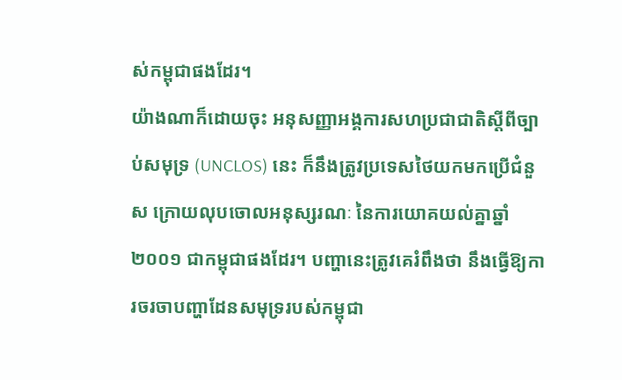ស់កម្ពុជាផងដែរ។
យ៉ាងណាក៏ដោយចុះ អនុសញ្ញាអង្គការសហប្រជាជាតិស្ដីពីច្បាប់សមុទ្រ (UNCLOS) នេះ ក៏នឹងត្រូវប្រទេសថៃយកមកប្រើជំនួស ក្រោយលុបចោលអនុស្សរណៈ នៃការយោគយល់គ្នាឆ្នាំ២០០១ ជាកម្ពុជាផងដែរ។ បញ្ហានេះត្រូវគេរំពឹងថា នឹងធ្វើឱ្យការចរចាបញ្ហាដែនសមុទ្ររបស់កម្ពុជា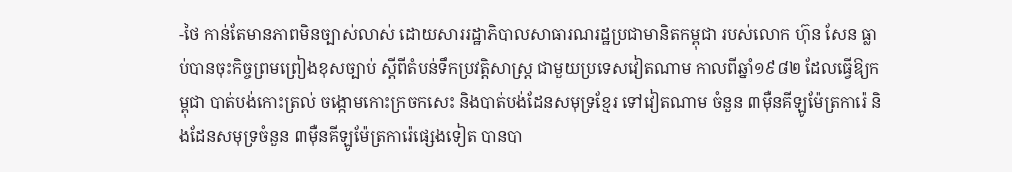-ថៃ កាន់តែមានភាពមិនច្បាស់លាស់ ដោយសាររដ្ឋាភិបាលសាធារណរដ្ឋប្រជាមានិតកម្ពុជា របស់លោក ហ៊ុន សែន ធ្លាប់បានចុះកិច្ចព្រមព្រៀងខុសច្បាប់ ស្ដីពីតំបន់ទឹកប្រវត្តិសាស្ត្រ ជាមួយប្រទេសវៀតណាម កាលពីឆ្នាំ១៩៨២ ដែលធ្វើឱ្យកម្ពុជា បាត់បង់កោះត្រល់ ចង្កោមកោះក្រចកសេះ និងបាត់បង់ដែនសមុទ្រខ្មែរ ទៅវៀតណាម ចំនួន ៣ម៉ឺនគីឡូម៉ែត្រការ៉េ និងដែនសមុទ្រចំនួន ៣ម៉ឺនគីឡូម៉ែត្រការ៉េផ្សេងទៀត បានបា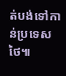ត់បង់ទៅកាន់ប្រទេសថៃ៕